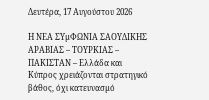Δευτέρα, 17 Αυγούστου 2026

Η ΝΕΑ ΣΥµΦΩΝΙΑ ΣΑΟΥΔΙΚΗΣ ΑΡΑΒΙΑΣ – ΤΟΥΡΚΙΑΣ – ΠΑΚΙΣΤΑΝ – Ελλάδα και Κύπρος χρειάζονται στρατηγικό βάθος, όχι κατευνασµό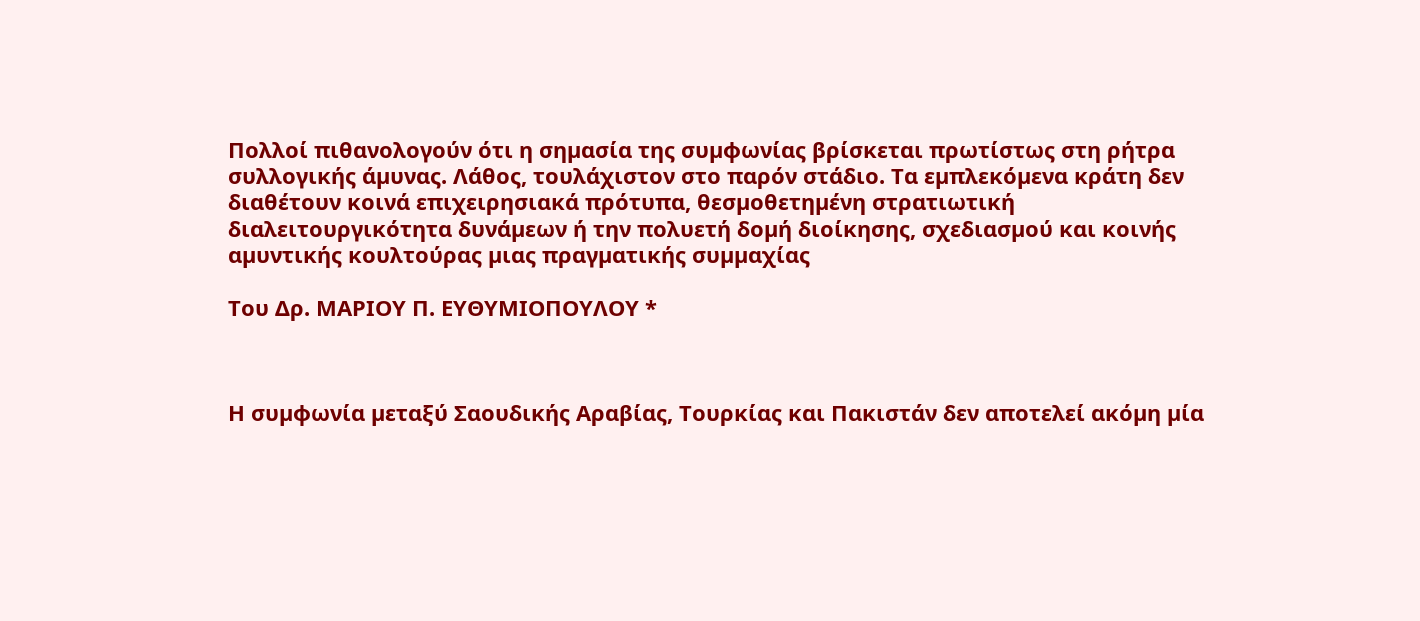Πολλοί πιθανολογούν ότι η σηµασία της συµφωνίας βρίσκεται πρωτίστως στη ρήτρα συλλογικής άµυνας. Λάθος, τουλάχιστον στο παρόν στάδιο. Τα εµπλεκόµενα κράτη δεν διαθέτουν κοινά επιχειρησιακά πρότυπα, θεσµοθετηµένη στρατιωτική διαλειτουργικότητα δυνάµεων ή την πολυετή δοµή διοίκησης, σχεδιασµού και κοινής αµυντικής κουλτούρας µιας πραγµατικής συµµαχίας

Tου Δρ. ΜΑΡΙΟΥ Π. ΕΥΘΥΜΙΟΠΟΥΛΟΥ *



Η συµφωνία µεταξύ Σαουδικής Αραβίας, Τουρκίας και Πακιστάν δεν αποτελεί ακόµη µία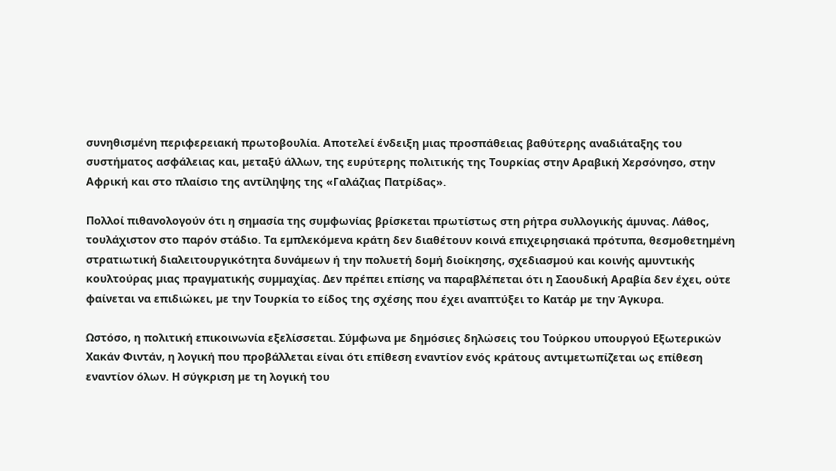συνηθισµένη περιφερειακή πρωτοβουλία. Αποτελεί ένδειξη µιας προσπάθειας βαθύτερης αναδιάταξης του συστήµατος ασφάλειας και, µεταξύ άλλων, της ευρύτερης πολιτικής της Τουρκίας στην Αραβική Χερσόνησο, στην Αφρική και στο πλαίσιο της αντίληψης της «Γαλάζιας Πατρίδας».

Πολλοί πιθανολογούν ότι η σηµασία της συµφωνίας βρίσκεται πρωτίστως στη ρήτρα συλλογικής άµυνας. Λάθος, τουλάχιστον στο παρόν στάδιο. Τα εµπλεκόµενα κράτη δεν διαθέτουν κοινά επιχειρησιακά πρότυπα, θεσµοθετηµένη στρατιωτική διαλειτουργικότητα δυνάµεων ή την πολυετή δοµή διοίκησης, σχεδιασµού και κοινής αµυντικής κουλτούρας µιας πραγµατικής συµµαχίας. Δεν πρέπει επίσης να παραβλέπεται ότι η Σαουδική Αραβία δεν έχει, ούτε φαίνεται να επιδιώκει, µε την Τουρκία το είδος της σχέσης που έχει αναπτύξει το Κατάρ µε την Άγκυρα.

Ωστόσο, η πολιτική επικοινωνία εξελίσσεται. Σύµφωνα µε δηµόσιες δηλώσεις του Τούρκου υπουργού Εξωτερικών Χακάν Φιντάν, η λογική που προβάλλεται είναι ότι επίθεση εναντίον ενός κράτους αντιµετωπίζεται ως επίθεση εναντίον όλων. Η σύγκριση µε τη λογική του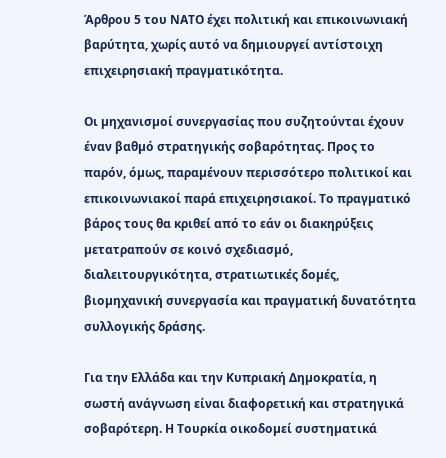Άρθρου 5 του ΝΑΤΟ έχει πολιτική και επικοινωνιακή βαρύτητα, χωρίς αυτό να δηµιουργεί αντίστοιχη επιχειρησιακή πραγµατικότητα.

Οι µηχανισµοί συνεργασίας που συζητούνται έχουν έναν βαθµό στρατηγικής σοβαρότητας. Προς το παρόν, όµως, παραµένουν περισσότερο πολιτικοί και επικοινωνιακοί παρά επιχειρησιακοί. Το πραγµατικό βάρος τους θα κριθεί από το εάν οι διακηρύξεις µετατραπούν σε κοινό σχεδιασµό, διαλειτουργικότητα, στρατιωτικές δοµές, βιοµηχανική συνεργασία και πραγµατική δυνατότητα συλλογικής δράσης.

Για την Ελλάδα και την Κυπριακή Δηµοκρατία, η σωστή ανάγνωση είναι διαφορετική και στρατηγικά σοβαρότερη. Η Τουρκία οικοδοµεί συστηµατικά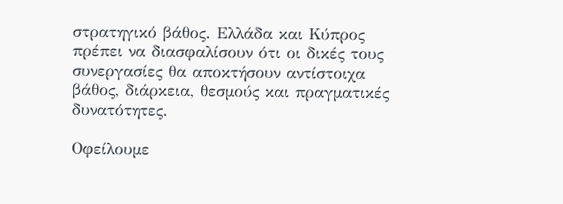στρατηγικό βάθος. Ελλάδα και Κύπρος πρέπει να διασφαλίσουν ότι οι δικές τους συνεργασίες θα αποκτήσουν αντίστοιχα βάθος, διάρκεια, θεσµούς και πραγµατικές δυνατότητες.

Οφείλουµε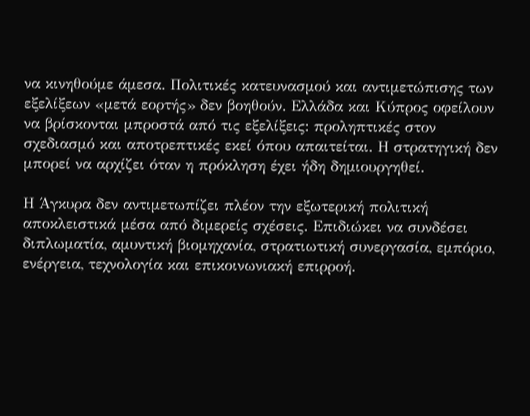να κινηθούµε άµεσα. Πολιτικές κατευνασµού και αντιµετώπισης των εξελίξεων «µετά εορτής» δεν βοηθούν. Ελλάδα και Κύπρος οφείλουν να βρίσκονται µπροστά από τις εξελίξεις: προληπτικές στον σχεδιασµό και αποτρεπτικές εκεί όπου απαιτείται. Η στρατηγική δεν µπορεί να αρχίζει όταν η πρόκληση έχει ήδη δηµιουργηθεί.

Η Άγκυρα δεν αντιµετωπίζει πλέον την εξωτερική πολιτική αποκλειστικά µέσα από διµερείς σχέσεις. Επιδιώκει να συνδέσει διπλωµατία, αµυντική βιοµηχανία, στρατιωτική συνεργασία, εµπόριο, ενέργεια, τεχνολογία και επικοινωνιακή επιρροή.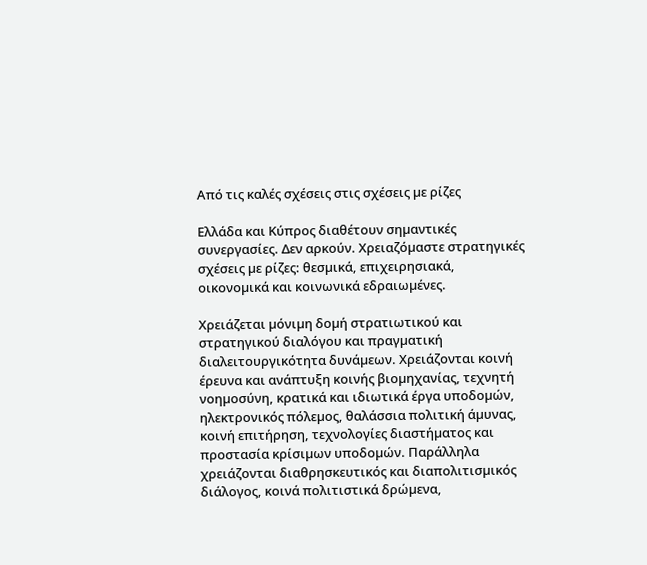Από τις καλές σχέσεις στις σχέσεις µε ρίζες

Ελλάδα και Κύπρος διαθέτουν σηµαντικές συνεργασίες. Δεν αρκούν. Χρειαζόµαστε στρατηγικές σχέσεις µε ρίζες: θεσµικά, επιχειρησιακά, οικονοµικά και κοινωνικά εδραιωµένες.

Χρειάζεται µόνιµη δοµή στρατιωτικού και στρατηγικού διαλόγου και πραγµατική διαλειτουργικότητα δυνάµεων. Χρειάζονται κοινή έρευνα και ανάπτυξη κοινής βιοµηχανίας, τεχνητή νοηµοσύνη, κρατικά και ιδιωτικά έργα υποδοµών, ηλεκτρονικός πόλεµος, θαλάσσια πολιτική άµυνας, κοινή επιτήρηση, τεχνολογίες διαστήµατος και προστασία κρίσιµων υποδοµών. Παράλληλα χρειάζονται διαθρησκευτικός και διαπολιτισµικός διάλογος, κοινά πολιτιστικά δρώµενα,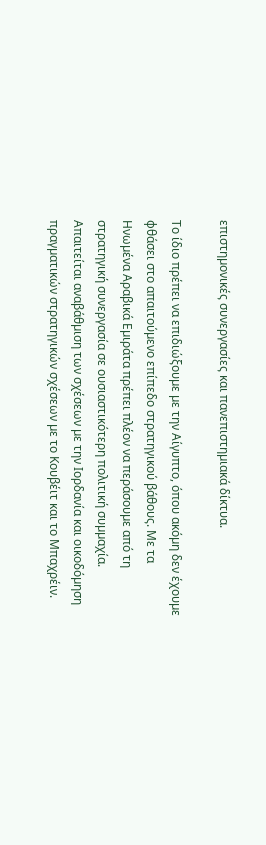επιστηµονικές συνεργασίες και πανεπιστηµιακά δίκτυα.

Το ίδιο πρέπει να επιδιώξουµε µε την Αίγυπτο, όπου ακόµη δεν έχουµε φθάσει στο απαιτούµενο επίπεδο στρατηγικού βάθους. Με τα Ηνωµένα Αραβικά Εµιράτα πρέπει πλέον να περάσουµε από τη στρατηγική συνεργασία σε ουσιαστικότερη πολιτική συµµαχία. Απαιτείται αναβάθµιση των σχέσεων µε την Ιορδανία και οικοδόµηση πραγµατικών στρατηγικών σχέσεων µε το Κουβέιτ και το Μπαχρέιν.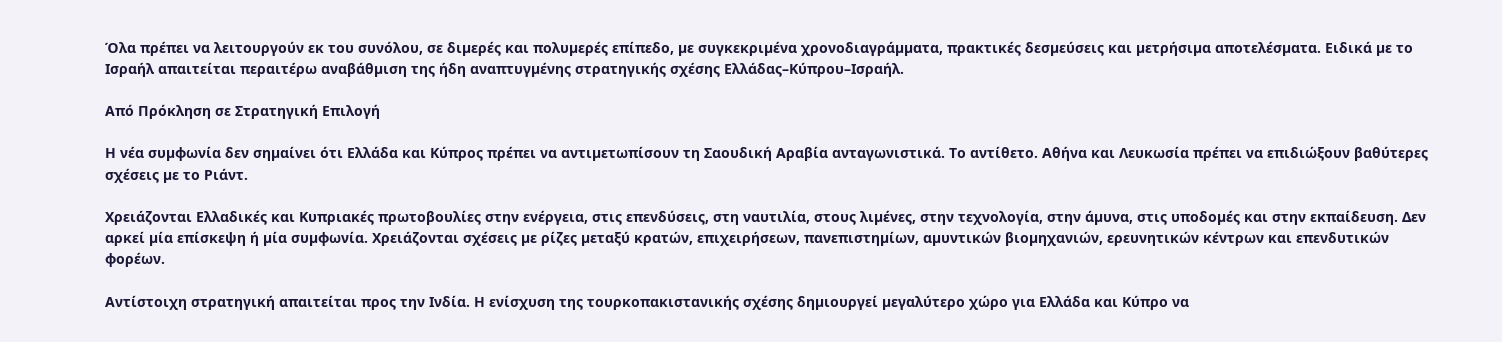Όλα πρέπει να λειτουργούν εκ του συνόλου, σε διµερές και πολυµερές επίπεδο, µε συγκεκριµένα χρονοδιαγράµµατα, πρακτικές δεσµεύσεις και µετρήσιµα αποτελέσµατα. Ειδικά µε το Ισραήλ απαιτείται περαιτέρω αναβάθµιση της ήδη αναπτυγµένης στρατηγικής σχέσης Ελλάδας–Κύπρου–Ισραήλ.

Από Πρόκληση σε Στρατηγική Επιλογή

Η νέα συµφωνία δεν σηµαίνει ότι Ελλάδα και Κύπρος πρέπει να αντιµετωπίσουν τη Σαουδική Αραβία ανταγωνιστικά. Το αντίθετο. Αθήνα και Λευκωσία πρέπει να επιδιώξουν βαθύτερες σχέσεις µε το Ριάντ.

Χρειάζονται Ελλαδικές και Κυπριακές πρωτοβουλίες στην ενέργεια, στις επενδύσεις, στη ναυτιλία, στους λιµένες, στην τεχνολογία, στην άµυνα, στις υποδοµές και στην εκπαίδευση. Δεν αρκεί µία επίσκεψη ή µία συµφωνία. Χρειάζονται σχέσεις µε ρίζες µεταξύ κρατών, επιχειρήσεων, πανεπιστηµίων, αµυντικών βιοµηχανιών, ερευνητικών κέντρων και επενδυτικών φορέων.

Αντίστοιχη στρατηγική απαιτείται προς την Ινδία. Η ενίσχυση της τουρκοπακιστανικής σχέσης δηµιουργεί µεγαλύτερο χώρο για Ελλάδα και Κύπρο να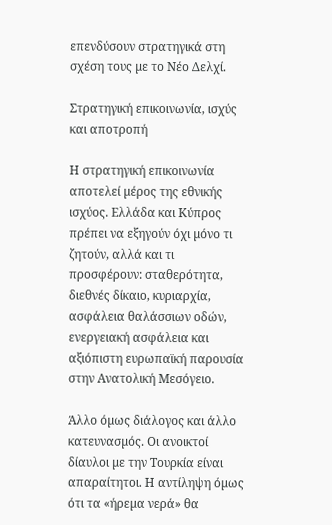επενδύσουν στρατηγικά στη σχέση τους µε το Νέο Δελχί.

Στρατηγική επικοινωνία, ισχύς και αποτροπή

Η στρατηγική επικοινωνία αποτελεί µέρος της εθνικής ισχύος. Ελλάδα και Κύπρος πρέπει να εξηγούν όχι µόνο τι ζητούν, αλλά και τι προσφέρουν: σταθερότητα, διεθνές δίκαιο, κυριαρχία, ασφάλεια θαλάσσιων οδών, ενεργειακή ασφάλεια και αξιόπιστη ευρωπαϊκή παρουσία στην Ανατολική Μεσόγειο.

Άλλο όµως διάλογος και άλλο κατευνασµός. Οι ανοικτοί δίαυλοι µε την Τουρκία είναι απαραίτητοι. Η αντίληψη όµως ότι τα «ήρεµα νερά» θα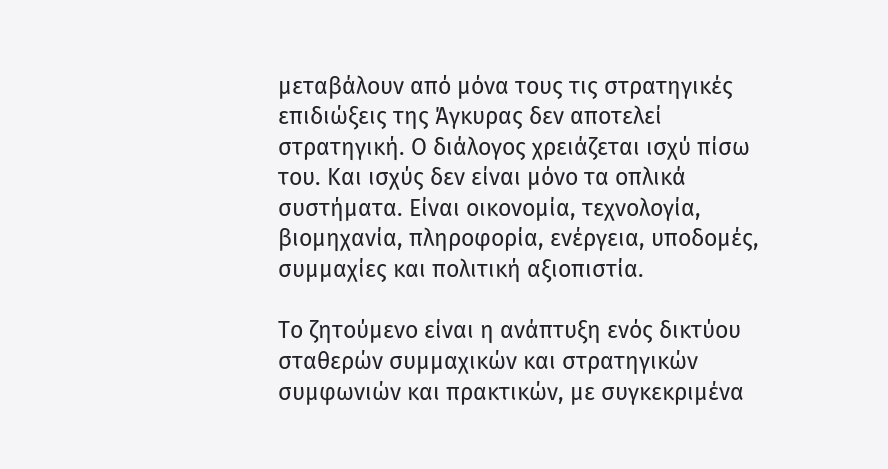µεταβάλουν από µόνα τους τις στρατηγικές επιδιώξεις της Άγκυρας δεν αποτελεί στρατηγική. Ο διάλογος χρειάζεται ισχύ πίσω του. Και ισχύς δεν είναι µόνο τα οπλικά συστήµατα. Είναι οικονοµία, τεχνολογία, βιοµηχανία, πληροφορία, ενέργεια, υποδοµές, συµµαχίες και πολιτική αξιοπιστία.

Το ζητούµενο είναι η ανάπτυξη ενός δικτύου σταθερών συµµαχικών και στρατηγικών συµφωνιών και πρακτικών, µε συγκεκριµένα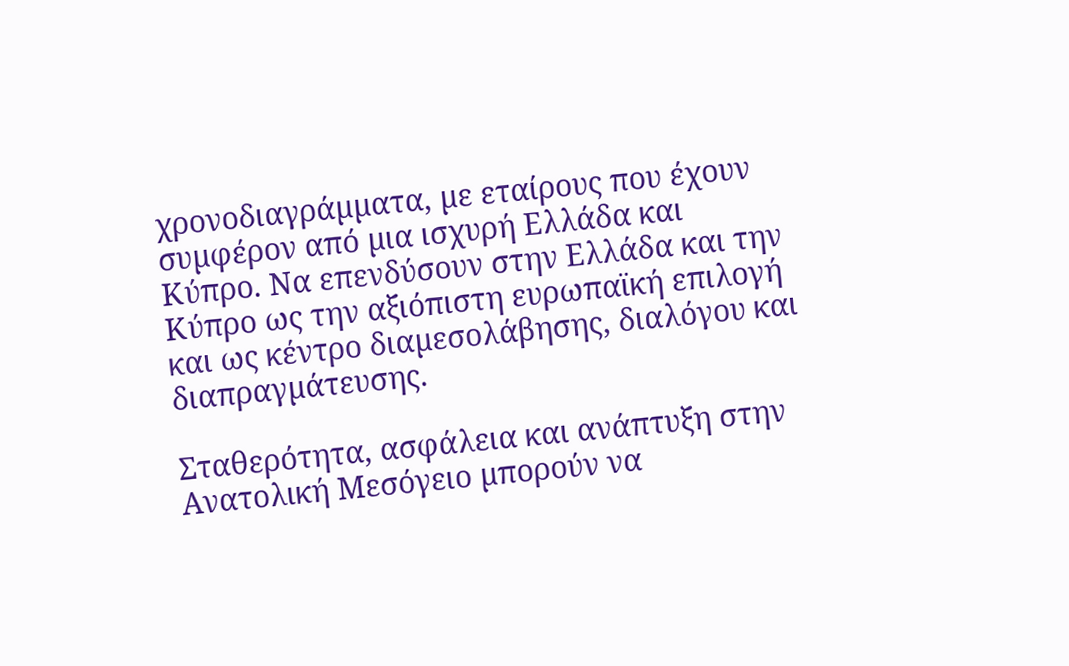χρονοδιαγράµµατα, µε εταίρους που έχουν συµφέρον από µια ισχυρή Ελλάδα και Κύπρο. Να επενδύσουν στην Ελλάδα και την Κύπρο ως την αξιόπιστη ευρωπαϊκή επιλογή και ως κέντρο διαµεσολάβησης, διαλόγου και διαπραγµάτευσης.

Σταθερότητα, ασφάλεια και ανάπτυξη στην Ανατολική Μεσόγειο µπορούν να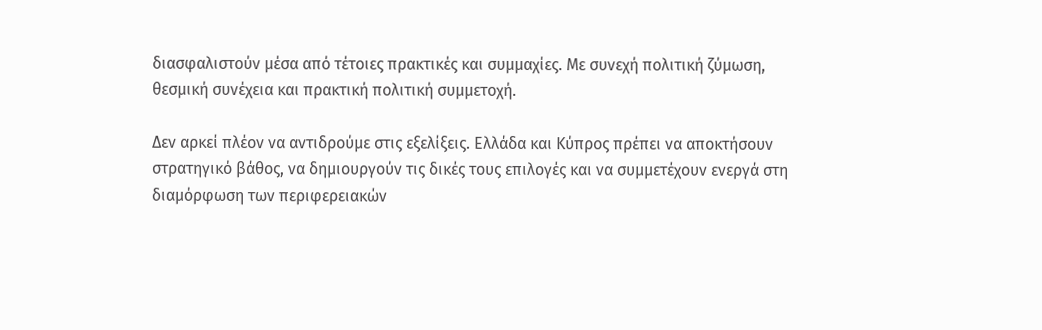διασφαλιστούν µέσα από τέτοιες πρακτικές και συµµαχίες. Με συνεχή πολιτική ζύµωση, θεσµική συνέχεια και πρακτική πολιτική συµµετοχή.

Δεν αρκεί πλέον να αντιδρούµε στις εξελίξεις. Ελλάδα και Κύπρος πρέπει να αποκτήσουν στρατηγικό βάθος, να δηµιουργούν τις δικές τους επιλογές και να συµµετέχουν ενεργά στη διαµόρφωση των περιφερειακών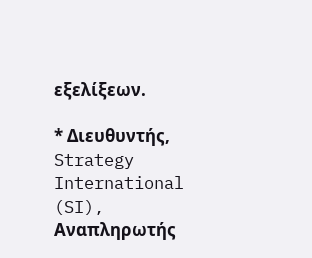εξελίξεων.

* Διευθυντής, Strategy International (SI), Αναπληρωτής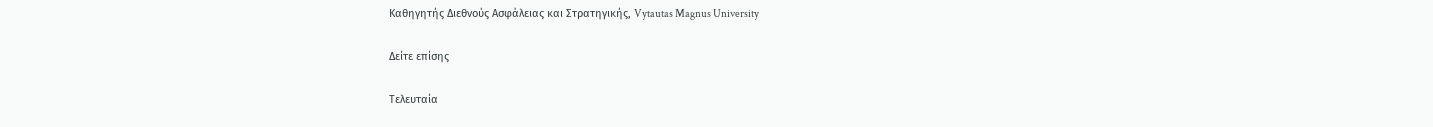Καθηγητής Διεθνούς Ασφάλειας και Στρατηγικής, Vytautas Magnus University

Δείτε επίσης

Τελευταία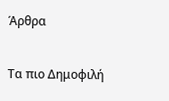Άρθρα

Τα πιο Δημοφιλή